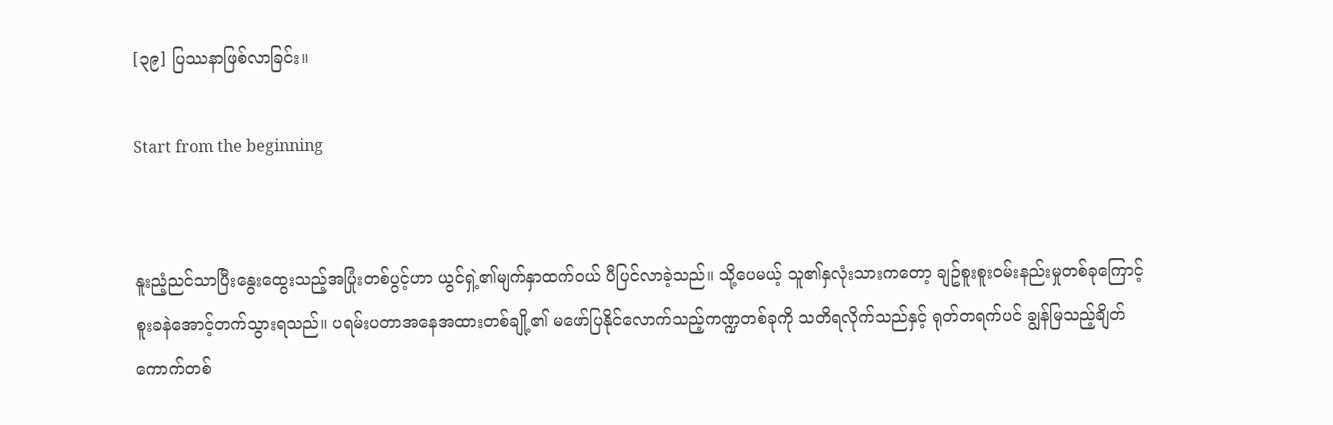[၃၉] ပြဿနာဖြစ်လာခြင်း။

Start from the beginning


နူးညံ့ညင်သာပြီးနွေးထွေးသည့်အပြုံးတစ်ပွင့်ဟာ ယွင်ရှဲ့၏မျက်နှာထက်ဝယ် ပီပြင်လာခဲ့သည်။ သို့ပေမယ့် သူ၏နှလုံးသားကတော့ ချဥ်စူးစူးဝမ်းနည်းမှုတစ်ခုကြောင့် စူးခနဲအောင့်တက်သွားရသည်။ ပရမ်းပတာအနေအထားတစ်ချို့၏ မဖော်ပြနိုင်လောက်သည့်ကဏ္ဍတစ်ခုကို သတိရလိုက်သည်နှင့် ရုတ်တရက်ပင် ချွန်မြသည့်ချိတ်ကောက်တစ်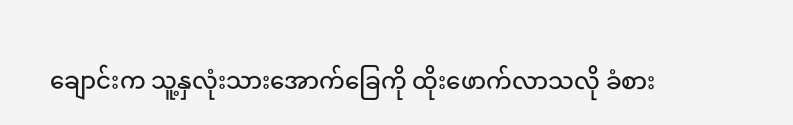ချောင်းက သူ့နှလုံးသားအောက်ခြေကို ထိုးဖောက်လာသလို ခံစား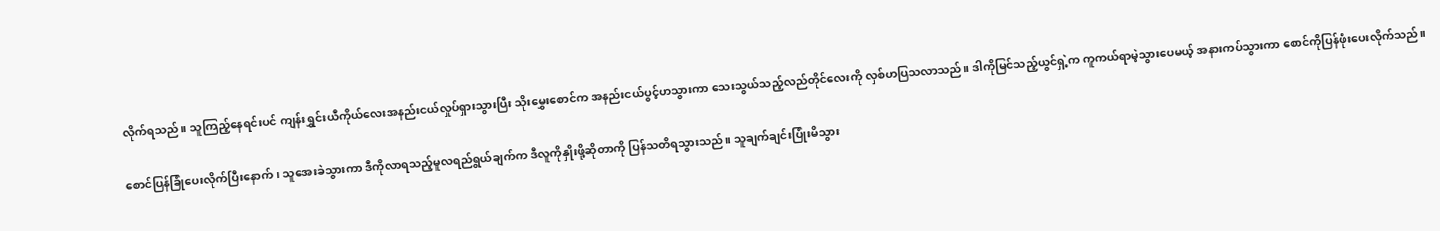လိုက်ရသည်။ သူကြည့်နေရင်းပင် ကျန်းရွှင်းယီကိုယ်လေးအနည်းငယ်လှုပ်ရှားသွားပြီး သိုးမွှေးစောင်က အနည်းငယ်ပွင့်ဟသွားကာ သေးသွယ်သည့်လည်တိုင်လေးကို လှစ်ဟပြသလာသည်။ ဒါကိုမြင်သည့်ယွင်ရှဲ့က ကူကယ်ရာမဲ့သွားပေမယ့် အနားကပ်သွားကာ စောင်ကိုပြန်ဖုံးပေးလိုက်သည်။

စောင်ပြန်ခြုံပေးလိုက်ပြီးနောက်၊ သူအေးခဲသွားကာ ဒီကိုလာရသည့်မူလရည်ရွယ်ချက်က ဒီလူကိုနှိုးဖို့ဆိုတာကို ပြန်သတိရသွားသည်။ သူချက်ချင်းပြုံးမိသွား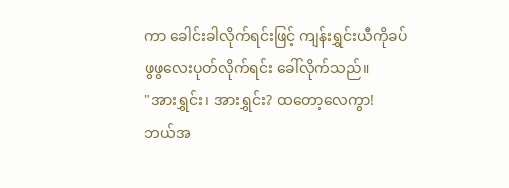ကာ ခေါင်းခါလိုက်ရင်းဖြင့် ကျန်းရွှင်းယီကိုခပ်ဖွဖွလေးပုတ်လိုက်ရင်း ခေါ်လိုက်သည်။
"အားရွှင်း၊ အားရွှင်း? ထတော့လေကွာ! ဘယ်အ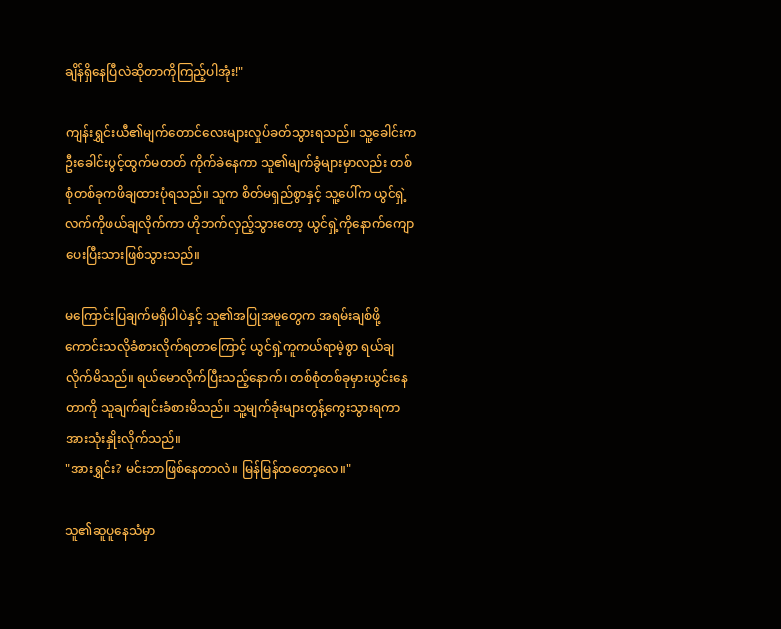ချိန်ရှိနေပြီလဲဆိုတာကိုကြည့်ပါအုံး!"

ကျန်းရွှင်းယီ၏မျက်တောင်လေးများလှုပ်ခတ်သွားရသည်။ သူ့ခေါင်းက ဦးခေါင်းပွင့်ထွက်မတတ် ကိုက်ခဲနေကာ သူ၏မျက်ခွံများမှာလည်း တစ်စုံတစ်ခုကဖိချထားပုံရသည်။ သူက စိတ်မရှည်စွာနှင့် သူ့ပေါ်က ယွင်ရှဲ့လက်ကိုဖယ်ချလိုက်ကာ ဟိုဘက်လှည့်သွားတော့ ယွင်ရှဲ့ကိုနောက်ကျောပေးပြီးသားဖြစ်သွားသည်။

မကြောင်းပြချက်မရှိပါပဲနှင့် သူ၏အပြုအမူတွေက အရမ်းချစ်ဖို့ကောင်းသလိုခံစားလိုက်ရတာကြောင့် ယွင်ရှဲ့ကူကယ်ရာမဲ့စွာ ရယ်ချလိုက်မိသည်။ ရယ်မောလိုက်ပြီးသည့်နောက်၊ တစ်စုံတစ်ခုမှားယွင်းနေတာကို သူချက်ချင်းခံစားမိသည်။ သူ့မျက်ခုံးများတွန့်ကွေးသွားရကာ အားသုံးနှိုးလိုက်သည်။
"အားရွှင်း? မင်းဘာဖြစ်နေတာလဲ။ မြန်မြန်ထတော့လေ။"

သူ၏ဆူပူနေသံမှာ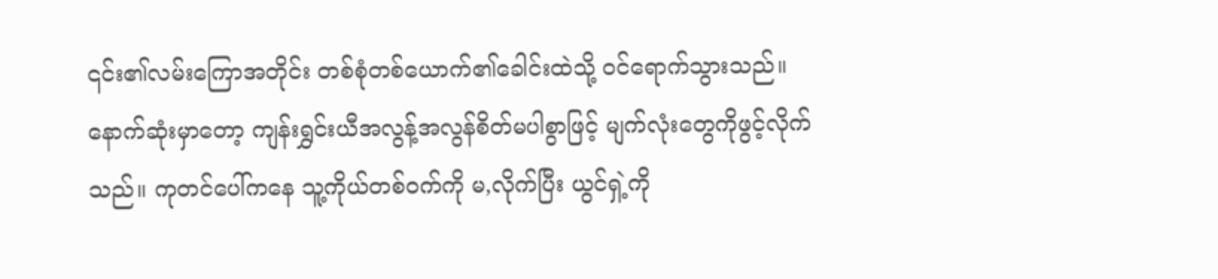၎င်း၏လမ်းကြောအတိုင်း တစ်စုံတစ်ယောက်၏ခေါင်းထဲသို့ ဝင်ရောက်သွားသည်။ နောက်ဆုံးမှာတော့ ကျန်းရွှင်းယီအလွန့်အလွန်စိတ်မပါစွာဖြင့် မျက်လုံးတွေကိုဖွင့်လိုက်သည်။ ကုတင်ပေါ်ကနေ သူ့ကိုယ်တစ်ဝက်ကို မ,လိုက်ပြီး ယွင်ရှဲ့ကို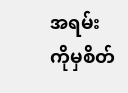အရမ်းကိုမှစိတ်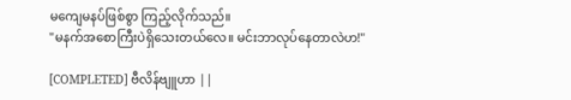မကျေမနပ်ဖြစ်စွာ ကြည့်လိုက်သည်။
"မနက်အစောကြီးပဲရှိသေးတယ်လေ။ မင်းဘာလုပ်နေတာလဲဟ!"

[COMPLETED] ဗီလိန်ဗျူဟာ ||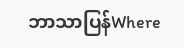ဘာသာပြန်Where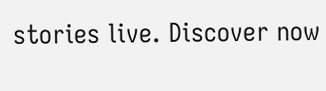stories live. Discover now